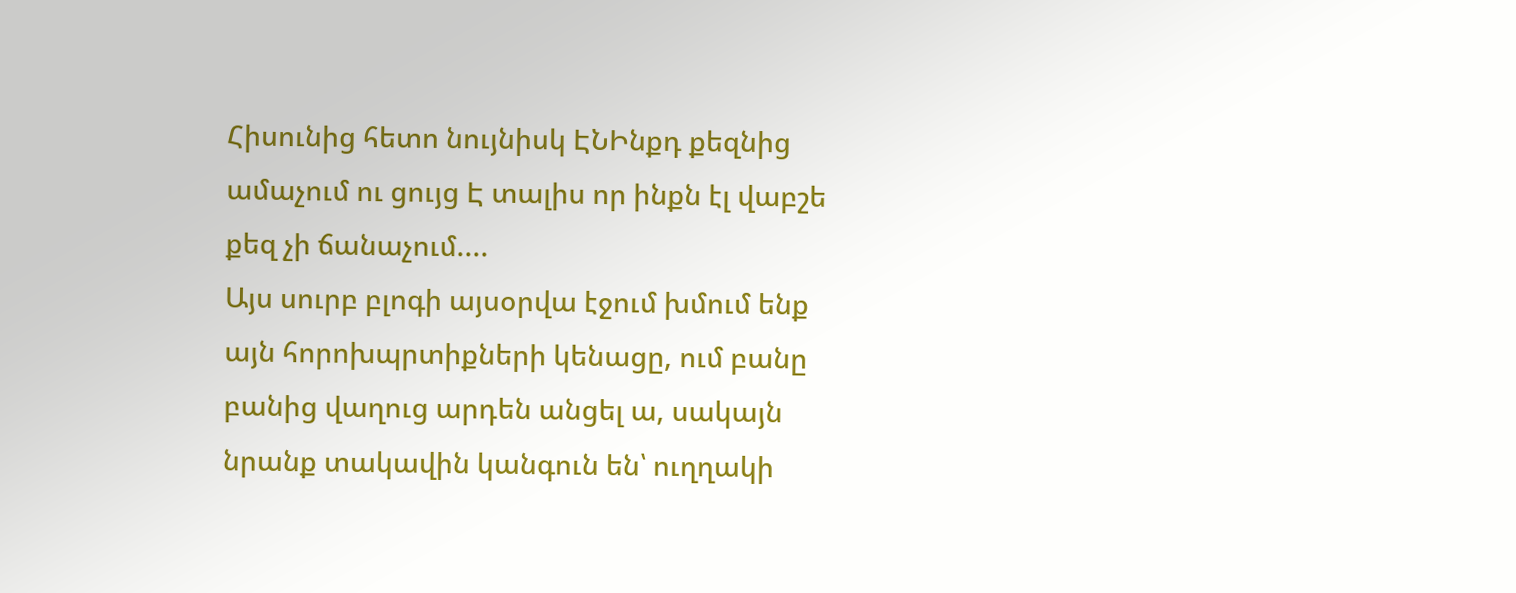Հիսունից հետո նույնիսկ ԷՆԻնքդ քեզնից ամաչում ու ցույց Է տալիս որ ինքն էլ վաբշե քեզ չի ճանաչում....
Այս սուրբ բլոգի այսօրվա էջում խմում ենք այն հորոխպրտիքների կենացը, ում բանը բանից վաղուց արդեն անցել ա, սակայն նրանք տակավին կանգուն են՝ ուղղակի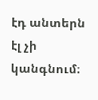էդ անտերն էլ չի կանգնում։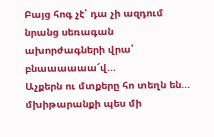Բայց հոգ չէ՝ դա չի ազդում նրանց սեռագան ախորժագների վրա՝ բնաաաաաա՜վ...
Աչքերն ու մտքերը հո տեղն են... մխիթարանքի պես մի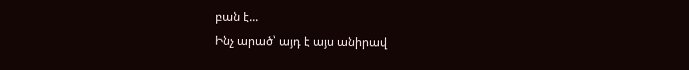բան է...
Ինչ արած՝ այդ է այս անիրավ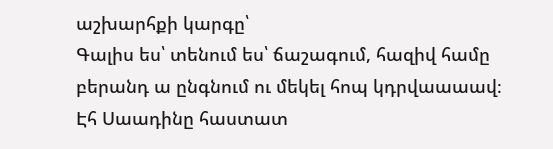աշխարհքի կարգը՝
Գալիս ես՝ տենում ես՝ ճաշագում, հազիվ համը բերանդ ա ընգնում ու մեկել հոպ կդրվաաաավ։
Էհ Սաադինը հաստատ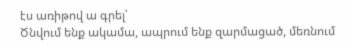էս առիթով ա գրել՝
Ծնվում ենք ակամա, ապրում ենք զարմացած, մեռնում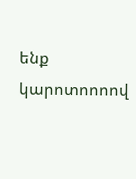ենք կարոտոոոով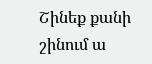Շինեք քանի շինում ա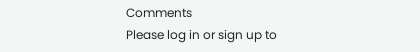Comments
Please log in or sign up to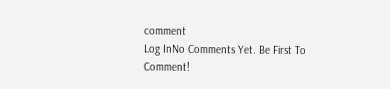comment
Log InNo Comments Yet. Be First To Comment!